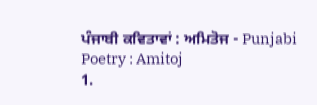ਪੰਜਾਬੀ ਕਵਿਤਾਵਾਂ : ਅਮਿਤੋਜ - Punjabi Poetry : Amitoj
1.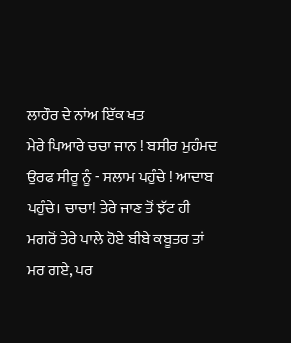ਲਾਹੌਰ ਦੇ ਨਾਂਅ ਇੱਕ ਖਤ
ਮੇਰੇ ਪਿਆਰੇ ਚਚਾ ਜਾਨ ! ਬਸੀਰ ਮੁਹੰਮਦ ਉਰਫ ਸੀਰੂ ਨੂੰ - ਸਲਾਮ ਪਹੁੰਚੇ ! ਆਦਾਬ ਪਹੁੰਚੇ। ਚਾਚਾ! ਤੇਰੇ ਜਾਣ ਤੋਂ ਝੱਟ ਹੀ ਮਗਰੋਂ ਤੇਰੇ ਪਾਲੇ ਹੋਏ ਬੀਬੇ ਕਬੂਤਰ ਤਾਂ ਮਰ ਗਏ, ਪਰ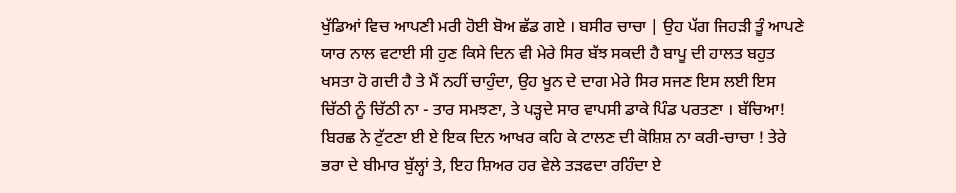ਖੁੱਡਿਆਂ ਵਿਚ ਆਪਣੀ ਮਰੀ ਹੋਈ ਬੋਅ ਛੱਡ ਗਏ । ਬਸੀਰ ਚਾਚਾ | ਉਹ ਪੱਗ ਜਿਹੜੀ ਤੂੰ ਆਪਣੇ ਯਾਰ ਨਾਲ ਵਟਾਈ ਸੀ ਹੁਣ ਕਿਸੇ ਦਿਨ ਵੀ ਮੇਰੇ ਸਿਰ ਬੱਝ ਸਕਦੀ ਹੈ ਬਾਪੂ ਦੀ ਹਾਲਤ ਬਹੁਤ ਖਸਤਾ ਹੋ ਗਦੀ ਹੈ ਤੇ ਮੈਂ ਨਹੀਂ ਚਾਹੁੰਦਾ, ਉਹ ਖੂਨ ਦੇ ਦਾਗ ਮੇਰੇ ਸਿਰ ਸਜਣ ਇਸ ਲਈ ਇਸ ਚਿੱਠੀ ਨੂੰ ਚਿੱਠੀ ਨਾ - ਤਾਰ ਸਮਝਣਾ, ਤੇ ਪੜ੍ਹਦੇ ਸਾਰ ਵਾਪਸੀ ਡਾਕੇ ਪਿੰਡ ਪਰਤਣਾ । ਬੱਚਿਆ! ਬਿਰਛ ਨੇ ਟੁੱਟਣਾ ਈ ਏ ਇਕ ਦਿਨ ਆਖਰ ਕਹਿ ਕੇ ਟਾਲਣ ਦੀ ਕੋਸ਼ਿਸ਼ ਨਾ ਕਰੀ-ਚਾਚਾ ! ਤੇਰੇ ਭਰਾ ਦੇ ਬੀਮਾਰ ਬੁੱਲ੍ਹਾਂ ਤੇ, ਇਹ ਸ਼ਿਅਰ ਹਰ ਵੇਲੇ ਤੜਫਦਾ ਰਹਿੰਦਾ ਏ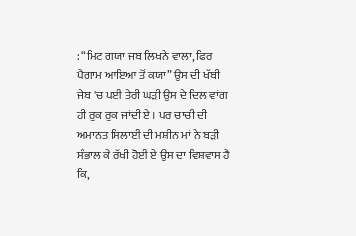: “ਮਿਟ ਗਯਾ ਜਬ ਲਿਖਨੇ ਵਾਲਾ, ਫਿਰ ਪੈਗਾਮ ਆਇਆ ਤੋਂ ਕਯਾ” ਉਸ ਦੀ ਖੱਬੀ ਜੇਬ 'ਚ ਪਈ ਤੇਰੀ ਘੜੀ ਉਸ ਦੇ ਦਿਲ ਵਾਂਗ ਹੀ ਰੁਕ ਰੁਕ ਜਾਂਦੀ ਏ । ਪਰ ਚਾਚੀ ਦੀ ਅਮਾਨਤ ਸਿਲਾਈ ਦੀ ਮਸ਼ੀਨ ਮਾਂ ਨੇ ਬੜੀ ਸੰਭਾਲ ਕੇ ਰੱਖੀ ਹੋਈ ਏ ਉਸ ਦਾ ਵਿਸ਼ਵਾਸ ਹੈ ਕਿ,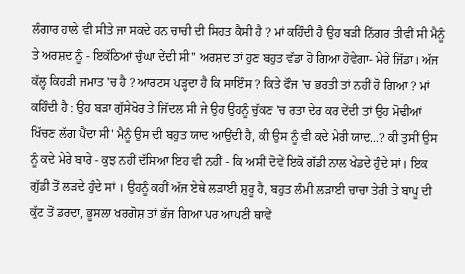ਲੰਗਾਰ ਹਾਲੇ ਵੀ ਸੀਤੇ ਜਾ ਸਕਦੇ ਹਨ ਚਾਚੀ ਦੀ ਸਿਹਤ ਕੈਸੀ ਹੈ ? ਮਾਂ ਕਹਿੰਦੀ ਹੈ ਉਹ ਬੜੀ ਨਿੱਗਰ ਤੀਵੀਂ ਸੀ ਮੈਨੂੰ ਤੇ ਅਰਸ਼ਦ ਨੂੰ - ਇਕੱਠਿਆਂ ਚੁੰਘਾ ਦੇਂਦੀ ਸੀ'' ਅਰਸ਼ਦ ਤਾਂ ਹੁਣ ਬਹੁਤ ਵੱਡਾ ਹੋ ਗਿਆ ਹੋਵੇਗਾ- ਮੇਰੇ ਜਿੱਡਾ। ਅੱਜ ਕੱਲ੍ਹ ਕਿਹੜੀ ਜਮਾਤ 'ਚ ਹੈ ? ਆਰਟਸ ਪੜ੍ਹਦਾ ਹੈ ਕਿ ਸਾਇੰਸ ? ਕਿਤੇ ਫੌਜ 'ਚ ਭਰਤੀ ਤਾਂ ਨਹੀਂ ਹੋ ਗਿਆ ? ਮਾਂ ਕਹਿੰਦੀ ਹੈ : ਉਹ ਬੜਾ ਗੁੱਸੇਖੋਰ ਤੇ ਜਿੱਦਲ ਸੀ ਜੇ ਉਹ ਉਹਨੂੰ ਚੁੱਕਣ 'ਚ ਰਤਾ ਦੇਰ ਕਰ ਦੇਂਦੀ ਤਾਂ ਉਹ ਮੋਢੀਆਂ ਖਿੱਚਣ ਲੱਗ ਪੈਂਦਾ ਸੀ' ਮੈਨੂੰ ਉਸ ਦੀ ਬਹੁਤ ਯਾਦ ਆਉਂਦੀ ਹੈ, ਕੀ ਉਸ ਨੂੰ ਵੀ ਕਦੇ ਮੇਰੀ ਯਾਦ...? ਕੀ ਤੁਸੀਂ ਉਸ ਨੂੰ ਕਦੇ ਮੇਰੇ ਬਾਰੇ - ਕੁਝ ਨਹੀਂ ਦੱਸਿਆ ਇਹ ਵੀ ਨਹੀਂ - ਕਿ ਅਸੀਂ ਦੋਵੇਂ ਇਕੋ ਗੱਡੀ ਨਾਲ ਖੇਡਦੇ ਹੁੰਦੇ ਸਾਂ। ਇਕ ਗੁੱਡੀ ਤੋਂ ਲੜਦੇ ਹੁੰਦੇ ਸਾਂ । ਉਹਨੂੰ ਕਹੀਂ ਅੱਜ ਏਥੇ ਲੜਾਈ ਸ਼ੁਰੂ ਹੈ, ਬਹੁਤ ਲੰਮੀ ਲੜਾਈ ਚਾਚਾ ਤੇਰੀ ਤੇ ਬਾਪੂ ਦੀ ਕੁੱਟ ਤੋਂ ਡਰਦਾ, ਭੂਸਲਾ ਖਰਗੋਸ਼ ਤਾਂ ਭੱਜ ਗਿਆ ਪਰ ਆਪਣੀ ਥਾਵੇਂ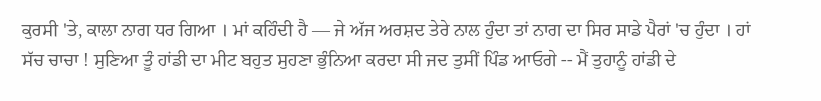ਕੁਰਸੀ 'ਤੇ, ਕਾਲਾ ਨਾਗ ਧਰ ਗਿਆ । ਮਾਂ ਕਹਿੰਦੀ ਹੈ — ਜੇ ਅੱਜ ਅਰਸ਼ਦ ਤੇਰੇ ਨਾਲ ਹੁੰਦਾ ਤਾਂ ਨਾਗ ਦਾ ਸਿਰ ਸਾਡੇ ਪੈਰਾਂ 'ਚ ਹੁੰਦਾ । ਹਾਂ ਸੱਚ ਚਾਚਾ ! ਸੁਣਿਆ ਤੂੰ ਹਾਂਡੀ ਦਾ ਮੀਟ ਬਹੁਤ ਸੁਹਣਾ ਭੁੰਨਿਆ ਕਰਦਾ ਸੀ ਜਦ ਤੁਸੀਂ ਪਿੰਡ ਆਓਗੇ -- ਮੈਂ ਤੁਹਾਨੂੰ ਹਾਂਡੀ ਦੇ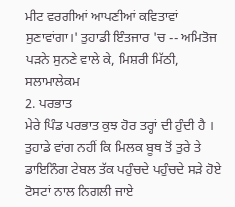ਮੀਟ ਵਰਗੀਆਂ ਆਪਣੀਆਂ ਕਵਿਤਾਵਾਂ ਸੁਣਾਵਾਂਗਾ।' ਤੁਹਾਡੀ ਇੰਤਜਾਰ 'ਚ -- ਅਮਿਤੋਜ ਪੜਨੇ ਸੁਨਣੇ ਵਾਲੇ ਕੇ, ਮਿਸ਼ਰੀ ਮਿੱਠੀ, ਸਲਾਮਾਲੇਕਮ
2. ਪਰਭਾਤ
ਮੇਰੇ ਪਿੰਡ ਪਰਭਾਤ ਕੁਝ ਹੋਰ ਤਰ੍ਹਾਂ ਦੀ ਹੁੰਦੀ ਹੈ । ਤੁਹਾਡੇ ਵਾਂਗ ਨਹੀਂ ਕਿ ਮਿਲਕ ਬੂਥ ਤੋਂ ਤੁਰੇ ਤੇ ਡਾਇਨਿੰਗ ਟੇਬਲ ਤੱਕ ਪਹੁੰਚਦੇ ਪਹੁੰਚਦੇ ਸੜੇ ਹੋਏ ਟੋਸਟਾਂ ਨਾਲ ਨਿਗਲੀ ਜਾਏ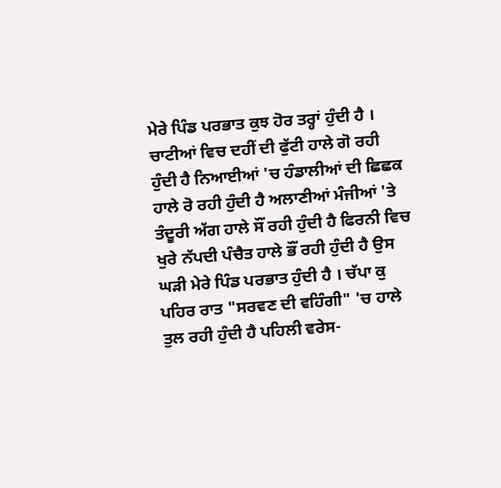ਮੇਰੇ ਪਿੰਡ ਪਰਭਾਤ ਕੁਝ ਹੋਰ ਤਰ੍ਹਾਂ ਹੁੰਦੀ ਹੈ । ਚਾਟੀਆਂ ਵਿਚ ਦਹੀਂ ਦੀ ਫੁੱਟੀ ਹਾਲੇ ਗੋ ਰਹੀ ਹੁੰਦੀ ਹੈ ਨਿਆਈਆਂ 'ਚ ਹੰਡਾਲੀਆਂ ਦੀ ਛਿਛਕ ਹਾਲੇ ਰੋ ਰਹੀ ਹੁੰਦੀ ਹੈ ਅਲਾਣੀਆਂ ਮੰਜੀਆਂ 'ਤੇ ਤੰਦੂਰੀ ਅੱਗ ਹਾਲੇ ਸੌਂ ਰਹੀ ਹੁੰਦੀ ਹੈ ਫਿਰਨੀ ਵਿਚ ਖੁਰੇ ਨੱਪਦੀ ਪੰਚੈਤ ਹਾਲੇ ਭੌਂ ਰਹੀ ਹੁੰਦੀ ਹੈ ਉਸ ਘੜੀ ਮੇਰੇ ਪਿੰਡ ਪਰਭਾਤ ਹੁੰਦੀ ਹੈ । ਚੱਪਾ ਕੁ ਪਹਿਰ ਰਾਤ "ਸਰਵਣ ਦੀ ਵਹਿੰਗੀ" 'ਚ ਹਾਲੇ ਤੁਲ ਰਹੀ ਹੁੰਦੀ ਹੈ ਪਹਿਲੀ ਵਰੇਸ-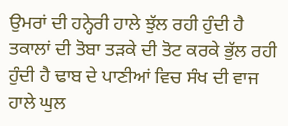ਉਮਰਾਂ ਦੀ ਹਨ੍ਹੇਰੀ ਹਾਲੇ ਝੁੱਲ ਰਹੀ ਹੁੰਦੀ ਹੈ ਤਕਾਲਾਂ ਦੀ ਤੋਬਾ ਤੜਕੇ ਦੀ ਤੋਟ ਕਰਕੇ ਭੁੱਲ ਰਹੀ ਹੁੰਦੀ ਹੈ ਢਾਬ ਦੇ ਪਾਣੀਆਂ ਵਿਚ ਸੰਖ ਦੀ ਵਾਜ ਹਾਲੇ ਘੁਲ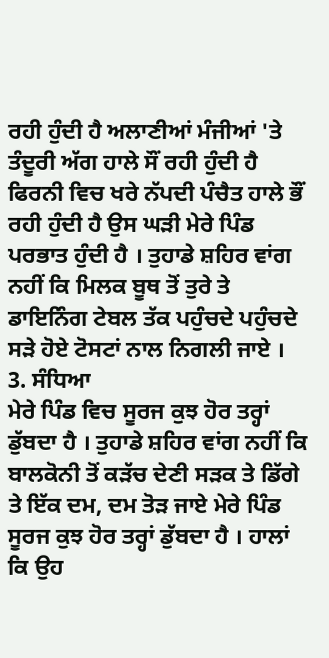ਰਹੀ ਹੁੰਦੀ ਹੈ ਅਲਾਣੀਆਂ ਮੰਜੀਆਂ 'ਤੇ ਤੰਦੂਰੀ ਅੱਗ ਹਾਲੇ ਸੌਂ ਰਹੀ ਹੁੰਦੀ ਹੈ ਫਿਰਨੀ ਵਿਚ ਖਰੇ ਨੱਪਦੀ ਪੰਚੈਤ ਹਾਲੇ ਭੌਂ ਰਹੀ ਹੁੰਦੀ ਹੈ ਉਸ ਘੜੀ ਮੇਰੇ ਪਿੰਡ ਪਰਭਾਤ ਹੁੰਦੀ ਹੈ । ਤੁਹਾਡੇ ਸ਼ਹਿਰ ਵਾਂਗ ਨਹੀਂ ਕਿ ਮਿਲਕ ਬੂਥ ਤੋਂ ਤੁਰੇ ਤੇ ਡਾਇਨਿੰਗ ਟੇਬਲ ਤੱਕ ਪਹੁੰਚਦੇ ਪਹੁੰਚਦੇ ਸੜੇ ਹੋਏ ਟੋਸਟਾਂ ਨਾਲ ਨਿਗਲੀ ਜਾਏ ।
3. ਸੰਧਿਆ
ਮੇਰੇ ਪਿੰਡ ਵਿਚ ਸੂਰਜ ਕੁਝ ਹੋਰ ਤਰ੍ਹਾਂ ਡੁੱਬਦਾ ਹੈ । ਤੁਹਾਡੇ ਸ਼ਹਿਰ ਵਾਂਗ ਨਹੀਂ ਕਿ ਬਾਲਕੋਨੀ ਤੋਂ ਕੜੱਚ ਦੇਣੀ ਸੜਕ ਤੇ ਡਿੱਗੇ ਤੇ ਇੱਕ ਦਮ, ਦਮ ਤੋੜ ਜਾਏ ਮੇਰੇ ਪਿੰਡ ਸੂਰਜ ਕੁਝ ਹੋਰ ਤਰ੍ਹਾਂ ਡੁੱਬਦਾ ਹੈ । ਹਾਲਾਂ ਕਿ ਉਹ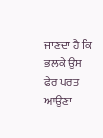ਜਾਣਦਾ ਹੈ ਕਿ ਭਲਕੇ ਉਸ ਫੇਰ ਪਰਤ ਆਉਣਾ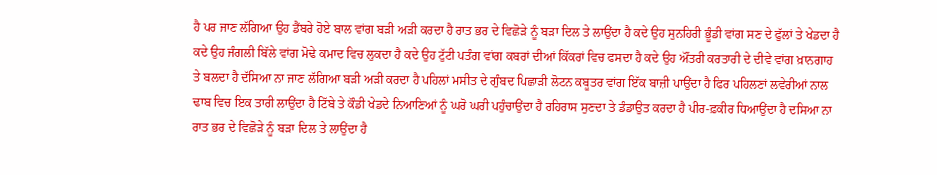ਹੈ ਪਰ ਜਾਣ ਲੱਗਿਆ ਉਹ ਡੈਂਬਰੇ ਹੋਏ ਬਾਲ ਵਾਂਗ ਬੜੀ ਅੜੀ ਕਰਦਾ ਹੈ ਰਾਤ ਭਰ ਦੇ ਵਿਛੋੜੇ ਨੂੰ ਬੜਾ ਦਿਲ ਤੇ ਲਾਉਂਦਾ ਹੈ ਕਦੇ ਉਹ ਸੁਨਹਿਰੀ ਭੂੰਡੀ ਵਾਂਗ ਸਣ ਦੇ ਫੁੱਲਾਂ ਤੇ ਖੇਡਦਾ ਹੈ ਕਦੇ ਉਹ ਜੰਗਲੀ ਬਿੱਲੇ ਵਾਂਗ ਮੋਢੇ ਕਮਾਦ ਵਿਚ ਲੁਕਦਾ ਹੈ ਕਦੇ ਉਹ ਟੁੱਟੀ ਪਤੰਗ ਵਾਂਗ ਕਬਰਾਂ ਦੀਆਂ ਕਿੱਕਰਾਂ ਵਿਚ ਫਸਦਾ ਹੈ ਕਦੇ ਉਹ ਔਂਤਰੀ ਕਰਤਾਰੀ ਦੇ ਦੀਵੇ ਵਾਂਗ ਖ਼ਾਨਗਾਹ ਤੇ ਬਲਦਾ ਹੈ ਦੱਸਿਆ ਨਾ ਜਾਣ ਲੱਗਿਆ ਬੜੀ ਅੜੀ ਕਰਦਾ ਹੈ ਪਹਿਲਾਂ ਮਸੀਤ ਦੇ ਗੁੰਬਦ ਪਿਛਾੜੀ ਲੋਟਨ ਕਬੂਤਰ ਵਾਂਗ ਇੱਕ ਬਾਜ਼ੀ ਪਾਉਂਦਾ ਹੈ ਫਿਰ ਪਹਿਲਣਾਂ ਲਵੇਰੀਆਂ ਨਾਲ ਢਾਬ ਵਿਚ ਇਕ ਤਾਰੀ ਲਾਉਂਦਾ ਹੈ ਟਿੱਬੇ ਤੇ ਕੌਡੀ ਖੇਡਦੇ ਨਿਆਣਿਆਂ ਨੂੰ ਘਰੋ ਘਰੀ ਪਹੁੰਚਾਉਂਦਾ ਹੈ ਰਹਿਰਾਸ ਸੁਣਦਾ ਤੇ ਡੰਡਾਉਤ ਕਰਦਾ ਹੈ ਪੀਰ-ਫ਼ਕੀਰ ਧਿਆਉਂਦਾ ਹੈ ਦਸਿਆ ਨਾ ਰਾਤ ਭਰ ਦੇ ਵਿਛੋੜੇ ਨੂੰ ਬੜਾ ਦਿਲ ਤੇ ਲਾਉਂਦਾ ਹੈ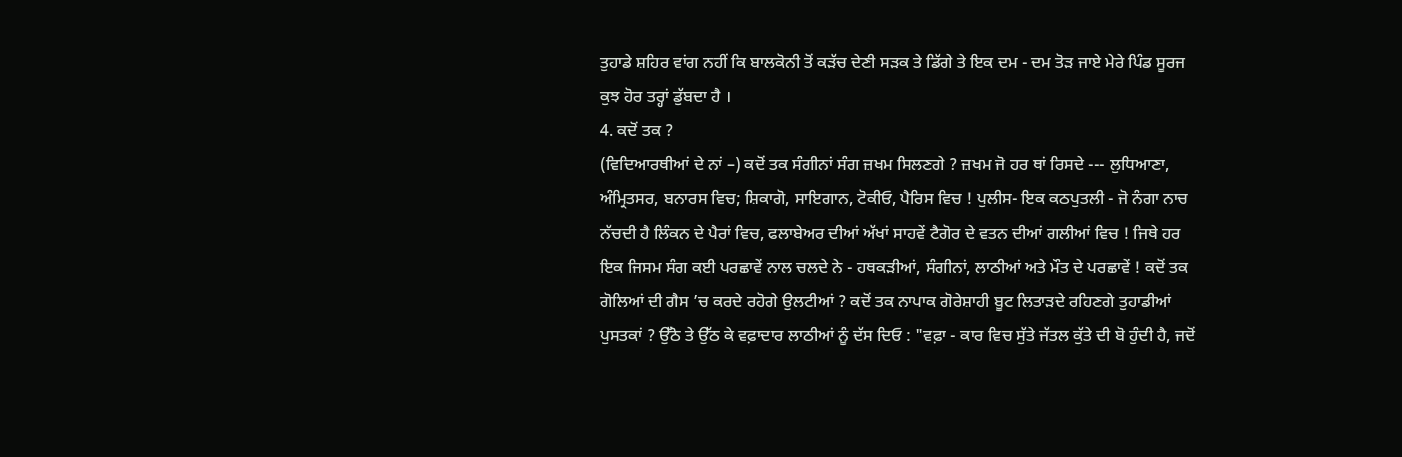ਤੁਹਾਡੇ ਸ਼ਹਿਰ ਵਾਂਗ ਨਹੀਂ ਕਿ ਬਾਲਕੋਨੀ ਤੋਂ ਕੜੱਚ ਦੇਣੀ ਸੜਕ ਤੇ ਡਿੱਗੇ ਤੇ ਇਕ ਦਮ - ਦਮ ਤੋੜ ਜਾਏ ਮੇਰੇ ਪਿੰਡ ਸੂਰਜ ਕੁਝ ਹੋਰ ਤਰ੍ਹਾਂ ਡੁੱਬਦਾ ਹੈ ।
4. ਕਦੋਂ ਤਕ ?
(ਵਿਦਿਆਰਥੀਆਂ ਦੇ ਨਾਂ –) ਕਦੋਂ ਤਕ ਸੰਗੀਨਾਂ ਸੰਗ ਜ਼ਖਮ ਸਿਲਣਗੇ ? ਜ਼ਖਮ ਜੋ ਹਰ ਥਾਂ ਰਿਸਦੇ --- ਲੁਧਿਆਣਾ, ਅੰਮ੍ਰਿਤਸਰ, ਬਨਾਰਸ ਵਿਚ; ਸ਼ਿਕਾਗੋ, ਸਾਇਗਾਨ, ਟੋਕੀਓ, ਪੈਰਿਸ ਵਿਚ ! ਪੁਲੀਸ- ਇਕ ਕਠਪੁਤਲੀ - ਜੋ ਨੰਗਾ ਨਾਚ ਨੱਚਦੀ ਹੈ ਲਿੰਕਨ ਦੇ ਪੈਰਾਂ ਵਿਚ, ਫਲਾਬੇਅਰ ਦੀਆਂ ਅੱਖਾਂ ਸਾਹਵੇਂ ਟੈਗੋਰ ਦੇ ਵਤਨ ਦੀਆਂ ਗਲੀਆਂ ਵਿਚ ! ਜਿਥੇ ਹਰ ਇਕ ਜਿਸਮ ਸੰਗ ਕਈ ਪਰਛਾਵੇਂ ਨਾਲ ਚਲਦੇ ਨੇ - ਹਥਕੜੀਆਂ, ਸੰਗੀਨਾਂ, ਲਾਠੀਆਂ ਅਤੇ ਮੌਤ ਦੇ ਪਰਛਾਵੇਂ ! ਕਦੋਂ ਤਕ ਗੋਲਿਆਂ ਦੀ ਗੈਸ ’ਚ ਕਰਦੇ ਰਹੋਗੇ ਉਲਟੀਆਂ ? ਕਦੋਂ ਤਕ ਨਾਪਾਕ ਗੋਰੇਸ਼ਾਹੀ ਬੂਟ ਲਿਤਾੜਦੇ ਰਹਿਣਗੇ ਤੁਹਾਡੀਆਂ ਪੁਸਤਕਾਂ ? ਉੱਠੋ ਤੇ ਉੱਠ ਕੇ ਵਫ਼ਾਦਾਰ ਲਾਠੀਆਂ ਨੂੰ ਦੱਸ ਦਿਓ : "ਵਫ਼ਾ - ਕਾਰ ਵਿਚ ਸੁੱਤੇ ਜੱਤਲ ਕੁੱਤੇ ਦੀ ਬੋ ਹੁੰਦੀ ਹੈ, ਜਦੋਂ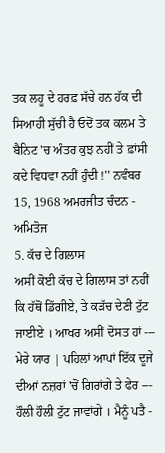ਤਕ ਲਹੂ ਦੇ ਹਰਫ਼ ਸੱਚੇ ਹਨ ਹੱਕ ਦੀ ਸਿਆਹੀ ਸੁੱਚੀ ਹੈ ਓਦੋਂ ਤਕ ਕਲਮ ਤੇ ਬੈਨਿਟ 'ਚ ਅੰਤਰ ਕੁਝ ਨਹੀਂ ਤੇ ਫ਼ਾਂਸੀ ਕਦੇ ਵਿਧਵਾ ਨਹੀਂ ਹੁੰਦੀ !'' ਨਵੰਬਰ 15, 1968 ਅਮਰਜੀਤ ਚੰਦਨ - ਅਮਿਤੋਜ
5. ਕੱਚ ਦੇ ਗਿਲਾਸ
ਅਸੀਂ ਕੋਈ ਕੱਚ ਦੇ ਗਿਲਾਸ ਤਾਂ ਨਹੀਂ ਕਿ ਹੱਥੋਂ ਡਿੱਗੀਏ, ਤੇ ਕੜੱਚ ਦੇਣੀ ਟੁੱਟ ਜਾਈਏ । ਆਖਰ ਅਸੀਂ ਦੋਸਤ ਹਾਂ --- ਮੇਰੇ ਯਾਰ | ਪਹਿਲਾਂ ਆਪਾਂ ਇੱਕ ਦੂਜੇ ਦੀਆਂ ਨਜ਼ਰਾਂ 'ਚੋਂ ਗਿਰਾਂਗੇ ਤੇ ਫੇਰ --- ਹੌਲੀ ਹੌਲੀ ਟੁੱਟ ਜਾਵਾਂਗੇ । ਮੈਨੂੰ ਪਤੈ -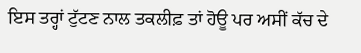ਇਸ ਤਰ੍ਹਾਂ ਟੁੱਟਣ ਨਾਲ ਤਕਲੀਫ਼ ਤਾਂ ਹੋਊ ਪਰ ਅਸੀਂ ਕੱਚ ਦੇ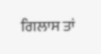ਗਿਲਾਸ ਤਾਂ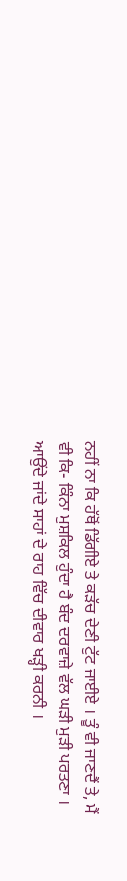ਨਹੀਂ ਨਾ ਕਿ ਹੱਥੋਂ ਡਿੱਗੀਏ ਤੇ ਕੜੱਚ ਦੇਣੀ ਟੁੱਟ ਜਾਈਏ । ਤੂੰ ਵੀ ਜਾਣਦੈਂ ਤੇ, ਮੈਂ ਵੀ ਕਿ- ਕਿੰਨਾ ਮੁਸ਼ਕਿਲ ਹੁੰਦਾ ਹੈ ਬੰਦ ਦਰਵਾਜ਼ੇ ਵੱਲ ਘੜੀ ਮੁੜੀ ਪਰਤਣਾ । ਆਉਂਦੇ ਜਾਂਦੇ ਸਾਹਾਂ ਦੇ ਰਾਹ ਵਿੱਚ ਦੀਵਾਰ ਖੜ੍ਹੀ ਕਰਨੀ ।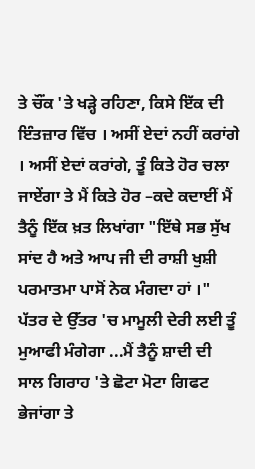ਤੇ ਚੌਂਕ 'ਤੇ ਖੜ੍ਹੇ ਰਹਿਣਾ, ਕਿਸੇ ਇੱਕ ਦੀ ਇੰਤਜ਼ਾਰ ਵਿੱਚ । ਅਸੀਂ ਏਦਾਂ ਨਹੀਂ ਕਰਾਂਗੇ । ਅਸੀਂ ਏਦਾਂ ਕਰਾਂਗੇ, ਤੂੰ ਕਿਤੇ ਹੋਰ ਚਲਾ ਜਾਏਂਗਾ ਤੇ ਮੈਂ ਕਿਤੇ ਹੋਰ –ਕਦੇ ਕਦਾਈਂ ਮੈਂ ਤੈਨੂੰ ਇੱਕ ਖ਼ਤ ਲਿਖਾਂਗਾ "ਇੱਥੇ ਸਭ ਸੁੱਖ ਸਾਂਦ ਹੈ ਅਤੇ ਆਪ ਜੀ ਦੀ ਰਾਸ਼ੀ ਖੁਸ਼ੀ ਪਰਮਾਤਮਾ ਪਾਸੋਂ ਨੇਕ ਮੰਗਦਾ ਹਾਂ ।" ਪੱਤਰ ਦੇ ਉੱਤਰ 'ਚ ਮਾਮੂਲੀ ਦੇਰੀ ਲਈ ਤੂੰ ਮੁਆਫੀ ਮੰਗੇਗਾ ...ਮੈਂ ਤੈਨੂੰ ਸ਼ਾਦੀ ਦੀ ਸਾਲ ਗਿਰਾਹ 'ਤੇ ਛੋਟਾ ਮੋਟਾ ਗਿਫਟ ਭੇਜਾਂਗਾ ਤੇ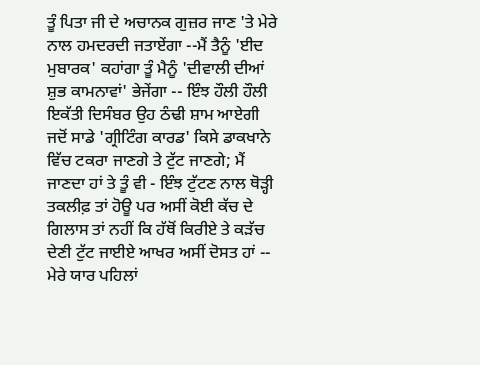ਤੂੰ ਪਿਤਾ ਜੀ ਦੇ ਅਚਾਨਕ ਗੁਜ਼ਰ ਜਾਣ 'ਤੇ ਮੇਰੇ ਨਾਲ ਹਮਦਰਦੀ ਜਤਾਏਂਗਾ --ਮੈਂ ਤੈਨੂੰ 'ਈਦ ਮੁਬਾਰਕ' ਕਹਾਂਗਾ ਤੂੰ ਮੈਨੂੰ 'ਦੀਵਾਲੀ ਦੀਆਂ ਸ਼ੁਭ ਕਾਮਨਾਵਾਂ' ਭੇਜੇਂਗਾ -- ਇੰਝ ਹੌਲੀ ਹੌਲੀ ਇਕੱਤੀ ਦਿਸੰਬਰ ਉਹ ਠੰਢੀ ਸ਼ਾਮ ਆਏਗੀ ਜਦੋਂ ਸਾਡੇ 'ਗ੍ਰੀਟਿੰਗ ਕਾਰਡ' ਕਿਸੇ ਡਾਕਖਾਨੇ ਵਿੱਚ ਟਕਰਾ ਜਾਣਗੇ ਤੇ ਟੁੱਟ ਜਾਣਗੇ; ਮੈਂ ਜਾਣਦਾ ਹਾਂ ਤੇ ਤੂੰ ਵੀ - ਇੰਝ ਟੁੱਟਣ ਨਾਲ ਥੋੜ੍ਹੀ ਤਕਲੀਫ਼ ਤਾਂ ਹੋਊ ਪਰ ਅਸੀਂ ਕੋਈ ਕੱਚ ਦੇ ਗਿਲਾਸ ਤਾਂ ਨਹੀਂ ਕਿ ਹੱਥੋਂ ਕਿਰੀਏ ਤੇ ਕੜੱਚ ਦੇਣੀ ਟੁੱਟ ਜਾਈਏ ਆਖਰ ਅਸੀਂ ਦੋਸਤ ਹਾਂ -- ਮੇਰੇ ਯਾਰ ਪਹਿਲਾਂ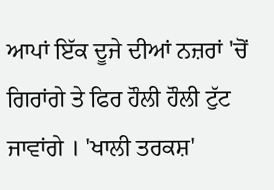ਆਪਾਂ ਇੱਕ ਦੂਜੇ ਦੀਆਂ ਨਜ਼ਰਾਂ 'ਚੋਂ ਗਿਰਾਂਗੇ ਤੇ ਫਿਰ ਹੌਲੀ ਹੌਲੀ ਟੁੱਟ ਜਾਵਾਂਗੇ । 'ਖਾਲੀ ਤਰਕਸ਼'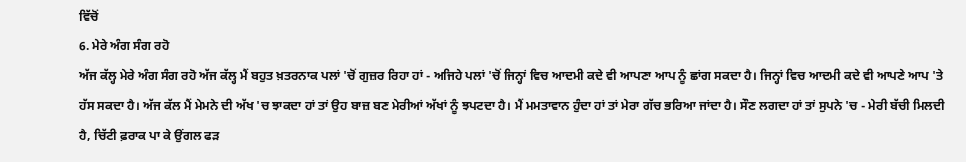ਵਿੱਚੋਂ
6. ਮੇਰੇ ਅੰਗ ਸੰਗ ਰਹੋ
ਅੱਜ ਕੱਲ੍ਹ ਮੇਰੇ ਅੰਗ ਸੰਗ ਰਹੋ ਅੱਜ ਕੱਲ੍ਹ ਮੈਂ ਬਹੁਤ ਖ਼ਤਰਨਾਕ ਪਲਾਂ 'ਚੋਂ ਗੁਜ਼ਰ ਰਿਹਾ ਹਾਂ - ਅਜਿਹੇ ਪਲਾਂ 'ਚੋਂ ਜਿਨ੍ਹਾਂ ਵਿਚ ਆਦਮੀ ਕਦੇ ਵੀ ਆਪਣਾ ਆਪ ਨੂੰ ਛਾਂਗ ਸਕਦਾ ਹੈ। ਜਿਨ੍ਹਾਂ ਵਿਚ ਆਦਮੀ ਕਦੇ ਵੀ ਆਪਣੇ ਆਪ 'ਤੇ ਹੱਸ ਸਕਦਾ ਹੈ। ਅੱਜ ਕੱਲ ਮੈਂ ਮੇਮਨੇ ਦੀ ਅੱਖ 'ਚ ਝਾਕਦਾ ਹਾਂ ਤਾਂ ਉਹ ਬਾਜ਼ ਬਣ ਮੇਰੀਆਂ ਅੱਖਾਂ ਨੂੰ ਝਪਟਦਾ ਹੈ। ਮੈਂ ਮਮਤਾਵਾਨ ਹੁੰਦਾ ਹਾਂ ਤਾਂ ਮੇਰਾ ਗੱਚ ਭਰਿਆ ਜਾਂਦਾ ਹੈ। ਸੌਣ ਲਗਦਾ ਹਾਂ ਤਾਂ ਸੁਪਨੇ 'ਚ - ਮੇਰੀ ਬੱਚੀ ਮਿਲਦੀ ਹੈ, ਚਿੱਟੀ ਫ਼ਰਾਕ ਪਾ ਕੇ ਉਂਗਲ ਫੜ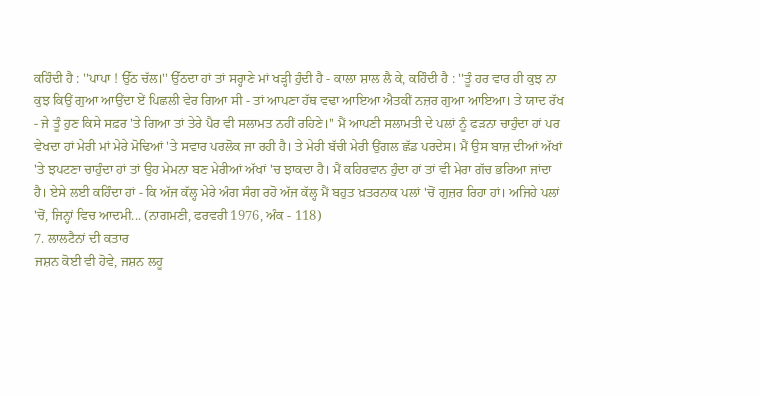ਕਹਿੰਦੀ ਹੈ : ''ਪਾਪਾ ! ਉੱਠ ਚੱਲ।'' ਉੱਠਦਾ ਹਾਂ ਤਾਂ ਸਰ੍ਹਾਣੇ ਮਾਂ ਖੜ੍ਹੀ ਹੁੰਦੀ ਹੈ - ਕਾਲਾ ਸ਼ਾਲ ਲੈ ਕੇ, ਕਹਿੰਦੀ ਹੈ : ''ਤੂੰ ਹਰ ਵਾਰ ਹੀ ਕੁਝ ਨਾ ਕੁਝ ਕਿਉਂ ਗੁਆ ਆਉਂਦਾ ਏਂ ਪਿਛਲੀ ਵੇਰ ਗਿਆ ਸੀ - ਤਾਂ ਆਪਣਾ ਹੱਥ ਵਢਾ ਆਇਆ ਐਤਕੀਂ ਨਜ਼ਰ ਗੁਆ ਆਇਆ। ਤੇ ਯਾਦ ਰੱਖ - ਜੇ ਤੂੰ ਹੁਣ ਕਿਸੇ ਸਫ਼ਰ 'ਤੇ ਗਿਆ ਤਾਂ ਤੇਰੇ ਪੈਰ ਵੀ ਸਲਾਮਤ ਨਹੀਂ ਰਹਿਣੇ।'' ਮੈਂ ਆਪਣੀ ਸਲਾਮਤੀ ਦੇ ਪਲਾਂ ਨੂੰ ਫੜਨਾ ਚਾਹੁੰਦਾ ਹਾਂ ਪਰ ਵੇਖਦਾ ਹਾਂ ਮੇਰੀ ਮਾਂ ਮੇਰੇ ਮੋਢਿਆਂ 'ਤੇ ਸਵਾਰ ਪਰਲੋਕ ਜਾ ਰਹੀ ਹੈ। ਤੇ ਮੇਰੀ ਬੱਚੀ ਮੇਰੀ ਉਂਗਲ ਛੱਡ ਪਰਦੇਸ। ਮੈਂ ਉਸ ਬਾਜ਼ ਦੀਆਂ ਅੱਖਾਂ 'ਤੇ ਝਪਟਣਾ ਚਾਹੁੰਦਾ ਹਾਂ ਤਾਂ ਉਹ ਮੇਮਨਾ ਬਣ ਮੇਰੀਆਂ ਅੱਖਾਂ 'ਚ ਝਾਕਦਾ ਹੈ। ਮੈਂ ਕਹਿਰਵਾਨ ਹੁੰਦਾ ਹਾਂ ਤਾਂ ਵੀ ਮੇਰਾ ਗੱਚ ਭਰਿਆ ਜਾਂਦਾ ਹੈ। ਏਸੇ ਲਈ ਕਹਿੰਦਾ ਹਾਂ - ਕਿ ਅੱਜ ਕੱਲ੍ਹ ਮੇਰੇ ਅੰਗ ਸੰਗ ਰਹੋ ਅੱਜ ਕੱਲ੍ਹ ਮੈਂ ਬਹੁਤ ਖ਼ਤਰਨਾਕ ਪਲਾਂ 'ਚੋਂ ਗੁਜ਼ਰ ਰਿਹਾ ਹਾਂ। ਅਜਿਹੇ ਪਲਾਂ 'ਚੋਂ, ਜਿਨ੍ਹਾਂ ਵਿਚ ਆਦਮੀ... (ਨਾਗਮਣੀ, ਫਰਵਰੀ 1976, ਅੰਕ - 118)
7. ਲਾਲਟੈਨਾਂ ਦੀ ਕਤਾਰ
ਜਸ਼ਨ ਕੋਈ ਵੀ ਹੋਵੇ, ਜਸ਼ਨ ਲਹੂ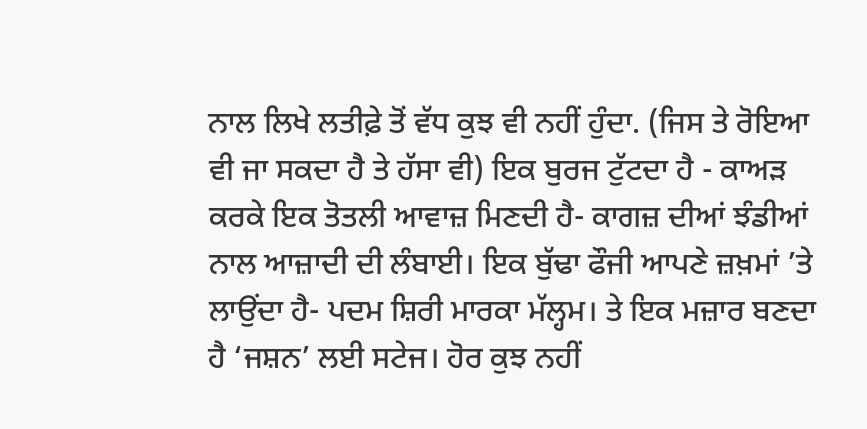ਨਾਲ ਲਿਖੇ ਲਤੀਫ਼ੇ ਤੋਂ ਵੱਧ ਕੁਝ ਵੀ ਨਹੀਂ ਹੁੰਦਾ. (ਜਿਸ ਤੇ ਰੋਇਆ ਵੀ ਜਾ ਸਕਦਾ ਹੈ ਤੇ ਹੱਸਾ ਵੀ) ਇਕ ਬੁਰਜ ਟੁੱਟਦਾ ਹੈ - ਕਾਅੜ ਕਰਕੇ ਇਕ ਤੋਤਲੀ ਆਵਾਜ਼ ਮਿਣਦੀ ਹੈ- ਕਾਗਜ਼ ਦੀਆਂ ਝੰਡੀਆਂ ਨਾਲ ਆਜ਼ਾਦੀ ਦੀ ਲੰਬਾਈ। ਇਕ ਬੁੱਢਾ ਫੌਜੀ ਆਪਣੇ ਜ਼ਖ਼ਮਾਂ ’ਤੇ ਲਾਉਂਦਾ ਹੈ- ਪਦਮ ਸ਼ਿਰੀ ਮਾਰਕਾ ਮੱਲ੍ਹਮ। ਤੇ ਇਕ ਮਜ਼ਾਰ ਬਣਦਾ ਹੈ ‘ਜਸ਼ਨ’ ਲਈ ਸਟੇਜ। ਹੋਰ ਕੁਝ ਨਹੀਂ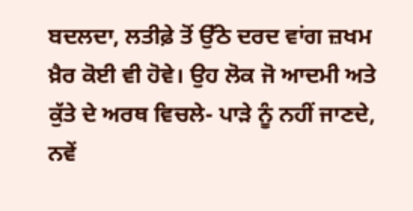ਬਦਲਦਾ, ਲਤੀਫ਼ੇ ਤੋਂ ਉੱਠੇ ਦਰਦ ਵਾਂਗ ਜ਼ਖਮ ਖ਼ੈਰ ਕੋਈ ਵੀ ਹੋਵੇ। ਉਹ ਲੋਕ ਜੋ ਆਦਮੀ ਅਤੇ ਕੁੱਤੇ ਦੇ ਅਰਥ ਵਿਚਲੇ- ਪਾੜੇ ਨੂੰ ਨਹੀਂ ਜਾਣਦੇ, ਨਵੇਂ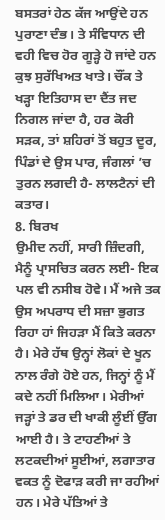ਬਸਤਰਾਂ ਹੇਠ ਕੱਜ ਆਉਂਦੇ ਹਨ ਪੁਰਾਣਾ ਦੰਭ। ਤੇ ਸੰਵਿਧਾਨ ਦੀ ਵਹੀ ਵਿਚ ਹੋਰ ਗੂੜ੍ਹੇ ਹੋ ਜਾਂਦੇ ਹਨ ਕੁਝ ਸੁਰੱਖਿਅਤ ਖਾਤੇ। ਚੌਂਕ ਤੇ ਖੜ੍ਹਾ ਇਤਿਹਾਸ ਦਾ ਦੈਂਤ ਜਦ ਨਿਗਲ ਜਾਂਦਾ ਹੈ, ਹਰ ਕੋਰੀ ਸੜਕ, ਤਾਂ ਸ਼ਹਿਰਾਂ ਤੋਂ ਬਹੁਤ ਦੂਰ, ਪਿੰਡਾਂ ਦੇ ਉਸ ਪਾਰ, ਜੰਗਲਾਂ ’ਚ ਤੁਰਨ ਲਗਦੀ ਹੈ- ਲਾਲਟੈਨਾਂ ਦੀ ਕਤਾਰ।
8. ਬਿਰਖ
ਉਮੀਦ ਨਹੀਂ, ਸਾਰੀ ਜ਼ਿੰਦਗੀ, ਮੈਨੂੰ ਪ੍ਰਾਸਚਿਤ ਕਰਨ ਲਈ- ਇਕ ਪਲ ਵੀ ਨਸੀਬ ਹੋਵੇ। ਮੈਂ ਅਜੇ ਤਕ ਉਸ ਅਪਰਾਧ ਦੀ ਸਜ਼ਾ ਭੁਗਤ ਰਿਹਾ ਹਾਂ ਜਿਹੜਾ ਮੈਂ ਕਿਤੇ ਕਰਨਾ ਹੈ। ਮੇਰੇ ਹੱਥ ਉਨ੍ਹਾਂ ਲੋਕਾਂ ਦੇ ਖੂਨ ਨਾਲ ਰੰਗੇ ਹੋਏ ਹਨ, ਜਿਨ੍ਹਾਂ ਨੂੰ ਮੈਂ ਕਦੇ ਨਹੀਂ ਮਿਲਿਆ। ਮੇਰੀਆਂ ਜੜ੍ਹਾਂ ਤੇ ਡਰ ਦੀ ਖਾਕੀ ਲੂੰਈਂ ਉੱਗ ਆਈ ਹੈ। ਤੇ ਟਾਹਣੀਆਂ ਤੇ ਲਟਕਦੀਆਂ ਸੂਈਆਂ, ਲਗਾਤਾਰ ਵਕਤ ਨੂੰ ਦੋਫਾੜ ਕਰੀ ਜਾ ਰਹੀਆਂ ਹਨ। ਮੇਰੇ ਪੱਤਿਆਂ ਤੇ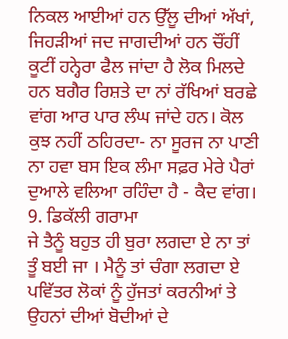ਨਿਕਲ ਆਈਆਂ ਹਨ ਉੱਲੂ ਦੀਆਂ ਅੱਖਾਂ, ਜਿਹੜੀਆਂ ਜਦ ਜਾਗਦੀਆਂ ਹਨ ਚੌਂਹੀਂ ਕੂਟੀਂ ਹਨ੍ਹੇਰਾ ਫੈਲ ਜਾਂਦਾ ਹੈ ਲੋਕ ਮਿਲਦੇ ਹਨ ਬਗੈਰ ਰਿਸ਼ਤੇ ਦਾ ਨਾਂ ਰੱਖਿਆਂ ਬਰਛੇ ਵਾਂਗ ਆਰ ਪਾਰ ਲੰਘ ਜਾਂਦੇ ਹਨ। ਕੋਲ ਕੁਝ ਨਹੀਂ ਠਹਿਰਦਾ- ਨਾ ਸੂਰਜ ਨਾ ਪਾਣੀ ਨਾ ਹਵਾ ਬਸ ਇਕ ਲੰਮਾ ਸਫ਼ਰ ਮੇਰੇ ਪੈਰਾਂ ਦੁਆਲੇ ਵਲਿਆ ਰਹਿੰਦਾ ਹੈ - ਕੈਦ ਵਾਂਗ।
9. ਡਿਕੱਲੀ ਗਰਾਮਾ
ਜੇ ਤੈਨੂੰ ਬਹੁਤ ਹੀ ਬੁਰਾ ਲਗਦਾ ਏ ਨਾ ਤਾਂ ਤੂੰ ਬਈ ਜਾ । ਮੈਨੂੰ ਤਾਂ ਚੰਗਾ ਲਗਦਾ ਏ ਪਵਿੱਤਰ ਲੋਕਾਂ ਨੂੰ ਹੁੱਜਤਾਂ ਕਰਨੀਆਂ ਤੇ ਉਹਨਾਂ ਦੀਆਂ ਬੋਦੀਆਂ ਦੇ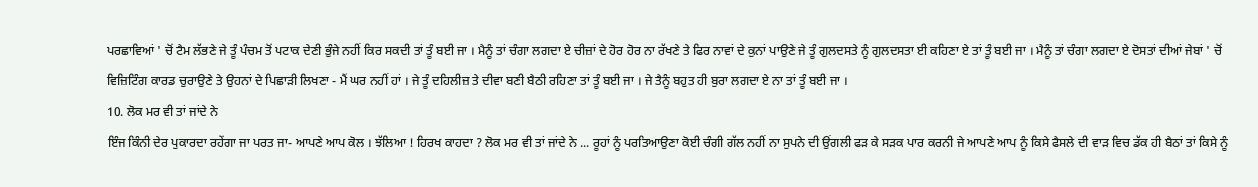ਪਰਛਾਵਿਆਂ ' ਚੋਂ ਟੈਮ ਲੱਭਣੇ ਜੇ ਤੂੰ ਪੰਚਮ ਤੋਂ ਪਟਾਕ ਦੇਣੀ ਭੁੰਜੇ ਨਹੀਂ ਕਿਰ ਸਕਦੀ ਤਾਂ ਤੂੰ ਬਈ ਜਾ । ਮੈਨੂੰ ਤਾਂ ਚੰਗਾ ਲਗਦਾ ਏ ਚੀਜ਼ਾਂ ਦੇ ਹੋਰ ਹੋਰ ਨਾ ਰੱਖਣੇ ਤੇ ਫਿਰ ਨਾਵਾਂ ਦੇ ਕੁਨਾਂ ਪਾਉਣੇ ਜੇ ਤੂੰ ਗੁਲਦਸਤੇ ਨੂੰ ਗੁਲਦਸਤਾ ਈ ਕਹਿਣਾ ਏ ਤਾਂ ਤੂੰ ਬਈ ਜਾ । ਮੈਨੂੰ ਤਾਂ ਚੰਗਾ ਲਗਦਾ ਏ ਦੋਸਤਾਂ ਦੀਆਂ ਜੇਬਾਂ ' ਚੋਂ ਵਿਜ਼ਿਟਿੰਗ ਕਾਰਡ ਚੁਰਾਉਣੇ ਤੇ ਉਹਨਾਂ ਦੇ ਪਿਛਾੜੀ ਲਿਖਣਾ - ਮੈਂ ਘਰ ਨਹੀਂ ਹਾਂ । ਜੇ ਤੂੰ ਦਹਿਲੀਜ਼ ਤੇ ਦੀਵਾ ਬਣੀ ਬੈਠੀ ਰਹਿਣਾ ਤਾਂ ਤੂੰ ਬਈ ਜਾ । ਜੇ ਤੈਨੂੰ ਬਹੁਤ ਹੀ ਬੁਰਾ ਲਗਦਾ ਏ ਨਾ ਤਾਂ ਤੂੰ ਬਈ ਜਾ ।
10. ਲੋਕ ਮਰ ਵੀ ਤਾਂ ਜਾਂਦੇ ਨੇ
ਇੰਜ ਕਿੰਨੀ ਦੇਰ ਪੁਕਾਰਦਾ ਰਹੇਂਗਾ ਜਾ ਪਰਤ ਜਾ- ਆਪਣੇ ਆਪ ਕੋਲ । ਝੱਲਿਆ ! ਹਿਰਖ ਕਾਹਦਾ ? ਲੋਕ ਮਰ ਵੀ ਤਾਂ ਜਾਂਦੇ ਨੇ ... ਰੂਹਾਂ ਨੂੰ ਪਰਤਿਆਉਣਾ ਕੋਈ ਚੰਗੀ ਗੱਲ ਨਹੀਂ ਨਾ ਸੁਪਨੇ ਦੀ ਉਂਗਲੀ ਫੜ ਕੇ ਸੜਕ ਪਾਰ ਕਰਨੀ ਜੇ ਆਪਣੇ ਆਪ ਨੂੰ ਕਿਸੇ ਫੈਸਲੇ ਦੀ ਵਾੜ ਵਿਚ ਡੱਕ ਹੀ ਬੈਠਾਂ ਤਾਂ ਕਿਸੇ ਨੂੰ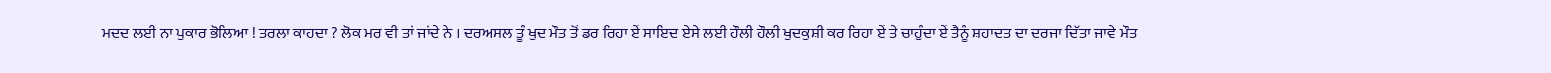ਮਦਦ ਲਈ ਨਾ ਪੁਕਾਰ ਭੋਲਿਆ ! ਤਰਲਾ ਕਾਹਦਾ ? ਲੋਕ ਮਰ ਵੀ ਤਾਂ ਜਾਂਦੇ ਨੇ । ਦਰਅਸਲ ਤੂੰ ਖੁਦ ਮੌਤ ਤੋਂ ਡਰ ਰਿਹਾ ਏਂ ਸਾਇਦ ਏਸੇ ਲਈ ਹੌਲੀ ਹੌਲੀ ਖੁਦਕੁਸ਼ੀ ਕਰ ਰਿਹਾ ਏਂ ਤੇ ਚਾਹੁੰਦਾ ਏਂ ਤੈਨੂੰ ਸ਼ਹਾਦਤ ਦਾ ਦਰਜਾ ਦਿੱਤਾ ਜਾਵੇ ਮੌਤ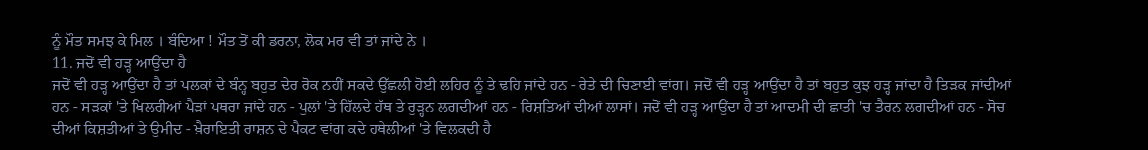ਨੂੰ ਮੌਤ ਸਮਝ ਕੇ ਮਿਲ । ਬੰਦਿਆ ! ਮੌਤ ਤੋਂ ਕੀ ਡਰਨਾ, ਲੋਕ ਮਰ ਵੀ ਤਾਂ ਜਾਂਦੇ ਨੇ ।
11. ਜਦੋਂ ਵੀ ਹੜ੍ਹ ਆਉਂਦਾ ਹੈ
ਜਦੋਂ ਵੀ ਹੜ੍ਹ ਆਉਂਦਾ ਹੈ ਤਾਂ ਪਲਕਾਂ ਦੇ ਬੰਨ੍ਹ ਬਹੁਤ ਦੇਰ ਰੋਕ ਨਹੀਂ ਸਕਦੇ ਉੱਛਲੀ ਹੋਈ ਲਹਿਰ ਨੂੰ ਤੇ ਢਹਿ ਜਾਂਦੇ ਹਨ - ਰੇਤੇ ਦੀ ਚਿਣਾਈ ਵਾਂਗ। ਜਦੋਂ ਵੀ ਹੜ੍ਹ ਆਉਂਦਾ ਹੈ ਤਾਂ ਬਹੁਤ ਕੁਝ ਹੜ੍ਹ ਜਾਂਦਾ ਹੈ ਤਿੜਕ ਜਾਂਦੀਆਂ ਹਨ - ਸੜਕਾਂ 'ਤੇ ਖਿਲਰੀਆਂ ਪੈੜਾਂ ਪਥਰਾ ਜਾਂਦੇ ਹਨ - ਪੁਲਾਂ 'ਤੇ ਹਿੱਲਦੇ ਹੱਥ ਤੇ ਰੁੜ੍ਹਨ ਲਗਦੀਆਂ ਹਨ - ਰਿਸ਼ਤਿਆਂ ਦੀਆਂ ਲਾਸਾਂ। ਜਦੋਂ ਵੀ ਹੜ੍ਹ ਆਉਂਦਾ ਹੈ ਤਾਂ ਆਦਮੀ ਦੀ ਛਾਤੀ 'ਚ ਤੈਰਨ ਲਗਦੀਆਂ ਹਨ - ਸੋਚ ਦੀਆਂ ਕਿਸ਼ਤੀਆਂ ਤੇ ਉਮੀਦ - ਖ਼ੈਰਾਇਤੀ ਰਾਸ਼ਨ ਦੇ ਪੈਕਟ ਵਾਂਗ ਕਦੇ ਹਥੇਲੀਆਂ 'ਤੇ ਵਿਲਕਦੀ ਹੈ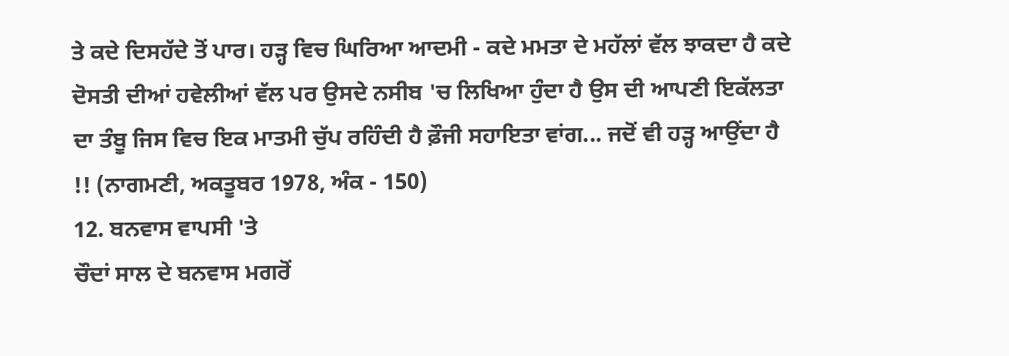ਤੇ ਕਦੇ ਦਿਸਹੱਦੇ ਤੋਂ ਪਾਰ। ਹੜ੍ਹ ਵਿਚ ਘਿਰਿਆ ਆਦਮੀ - ਕਦੇ ਮਮਤਾ ਦੇ ਮਹੱਲਾਂ ਵੱਲ ਝਾਕਦਾ ਹੈ ਕਦੇ ਦੋਸਤੀ ਦੀਆਂ ਹਵੇਲੀਆਂ ਵੱਲ ਪਰ ਉਸਦੇ ਨਸੀਬ 'ਚ ਲਿਖਿਆ ਹੁੰਦਾ ਹੈ ਉਸ ਦੀ ਆਪਣੀ ਇਕੱਲਤਾ ਦਾ ਤੰਬੂ ਜਿਸ ਵਿਚ ਇਕ ਮਾਤਮੀ ਚੁੱਪ ਰਹਿੰਦੀ ਹੈ ਫ਼ੌਜੀ ਸਹਾਇਤਾ ਵਾਂਗ... ਜਦੋਂ ਵੀ ਹੜ੍ਹ ਆਉਂਦਾ ਹੈ !! (ਨਾਗਮਣੀ, ਅਕਤੂਬਰ 1978, ਅੰਕ - 150)
12. ਬਨਵਾਸ ਵਾਪਸੀ 'ਤੇ
ਚੌਦਾਂ ਸਾਲ ਦੇ ਬਨਵਾਸ ਮਗਰੋਂ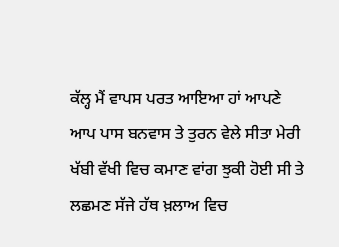ਕੱਲ੍ਹ ਮੈਂ ਵਾਪਸ ਪਰਤ ਆਇਆ ਹਾਂ ਆਪਣੇ ਆਪ ਪਾਸ ਬਨਵਾਸ ਤੇ ਤੁਰਨ ਵੇਲੇ ਸੀਤਾ ਮੇਰੀ ਖੱਬੀ ਵੱਖੀ ਵਿਚ ਕਮਾਣ ਵਾਂਗ ਝੁਕੀ ਹੋਈ ਸੀ ਤੇ ਲਛਮਣ ਸੱਜੇ ਹੱਥ ਖ਼ਲਾਅ ਵਿਚ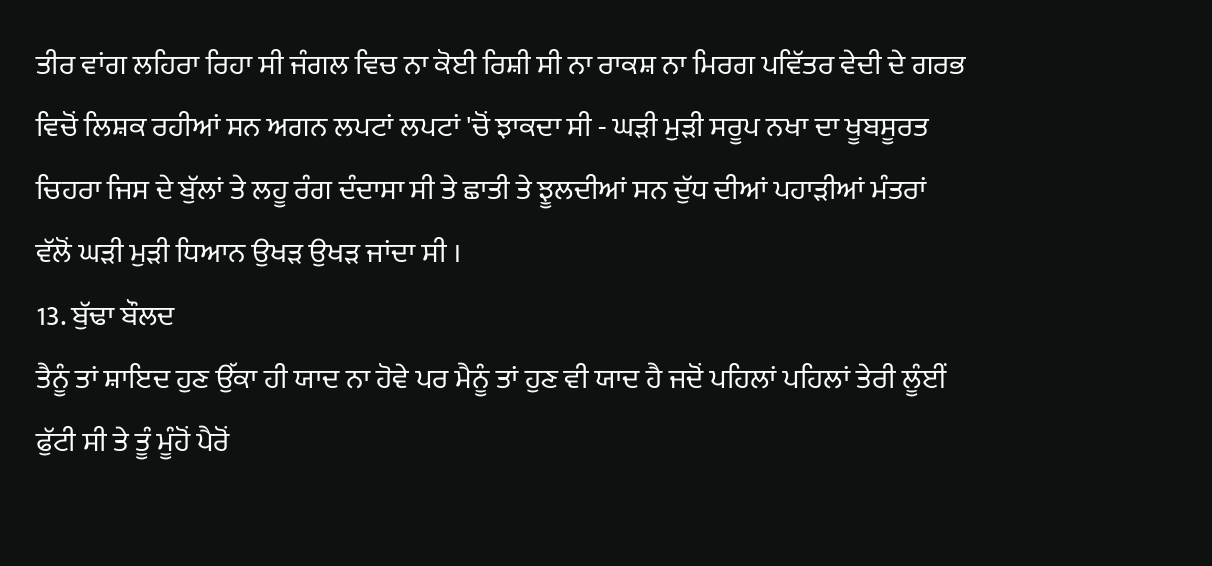ਤੀਰ ਵਾਂਗ ਲਹਿਰਾ ਰਿਹਾ ਸੀ ਜੰਗਲ ਵਿਚ ਨਾ ਕੋਈ ਰਿਸ਼ੀ ਸੀ ਨਾ ਰਾਕਸ਼ ਨਾ ਮਿਰਗ ਪਵਿੱਤਰ ਵੇਦੀ ਦੇ ਗਰਭ ਵਿਚੋਂ ਲਿਸ਼ਕ ਰਹੀਆਂ ਸਨ ਅਗਨ ਲਪਟਾਂ ਲਪਟਾਂ 'ਚੋਂ ਝਾਕਦਾ ਸੀ - ਘੜੀ ਮੁੜੀ ਸਰੂਪ ਨਖਾ ਦਾ ਖੂਬਸੂਰਤ ਚਿਹਰਾ ਜਿਸ ਦੇ ਬੁੱਲਾਂ ਤੇ ਲਹੂ ਰੰਗ ਦੰਦਾਸਾ ਸੀ ਤੇ ਛਾਤੀ ਤੇ ਝੂਲਦੀਆਂ ਸਨ ਦੁੱਧ ਦੀਆਂ ਪਹਾੜੀਆਂ ਮੰਤਰਾਂ ਵੱਲੋਂ ਘੜੀ ਮੁੜੀ ਧਿਆਨ ਉਖੜ ਉਖੜ ਜਾਂਦਾ ਸੀ ।
13. ਬੁੱਢਾ ਬੌਲਦ
ਤੈਨੂੰ ਤਾਂ ਸ਼ਾਇਦ ਹੁਣ ਉੱਕਾ ਹੀ ਯਾਦ ਨਾ ਹੋਵੇ ਪਰ ਮੈਨੂੰ ਤਾਂ ਹੁਣ ਵੀ ਯਾਦ ਹੈ ਜਦੋਂ ਪਹਿਲਾਂ ਪਹਿਲਾਂ ਤੇਰੀ ਲੂੰਈਂ ਫੁੱਟੀ ਸੀ ਤੇ ਤੂੰ ਮੂੰਹੋਂ ਪੈਰੋਂ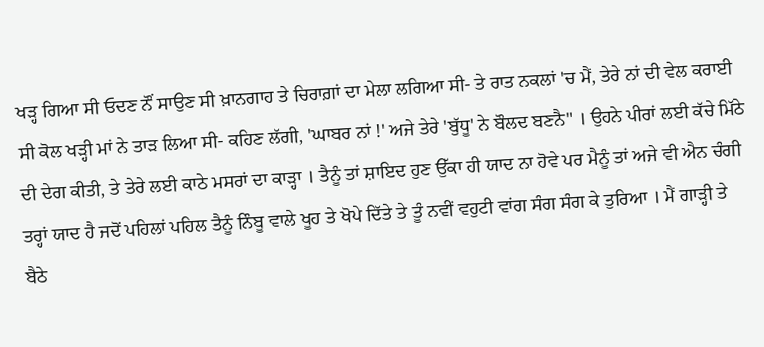ਖੜ੍ਹ ਗਿਆ ਸੀ ਓਦਣ ਨੌਂ ਸਾਉਣ ਸੀ ਖ਼ਾਨਗਾਹ ਤੇ ਚਿਰਾਗ਼ਾਂ ਦਾ ਮੇਲਾ ਲਗਿਆ ਸੀ- ਤੇ ਰਾਤ ਨਕਲਾਂ 'ਚ ਮੈਂ, ਤੇਰੇ ਨਾਂ ਦੀ ਵੇਲ ਕਰਾਈ ਸੀ ਕੋਲ ਖੜ੍ਹੀ ਮਾਂ ਨੇ ਤਾੜ ਲਿਆ ਸੀ- ਕਹਿਣ ਲੱਗੀ, 'ਘਾਬਰ ਨਾਂ !' ਅਜੇ ਤੇਰੇ 'ਬੁੱਧੂ' ਨੇ ਬੌਲਦ ਬਣਨੈ" । ਉਹਨੇ ਪੀਰਾਂ ਲਈ ਕੱਚੇ ਮਿੱਠੇ ਦੀ ਦੇਗ ਕੀਤੀ, ਤੇ ਤੇਰੇ ਲਈ ਕਾਠੇ ਮਸਰਾਂ ਦਾ ਕਾੜ੍ਹਾ । ਤੈਨੂੰ ਤਾਂ ਸ਼ਾਇਦ ਹੁਣ ਉੱਕਾ ਹੀ ਯਾਦ ਨਾ ਹੋਵੇ ਪਰ ਮੈਨੂੰ ਤਾਂ ਅਜੇ ਵੀ ਐਨ ਚੰਗੀ ਤਰ੍ਹਾਂ ਯਾਦ ਹੈ ਜਦੋਂ ਪਹਿਲਾਂ ਪਹਿਲ ਤੈਨੂੰ ਨਿੰਬੂ ਵਾਲੇ ਖੂਹ ਤੇ ਖੋਪੇ ਦਿੱਤੇ ਤੇ ਤੂੰ ਨਵੀਂ ਵਹੁਟੀ ਵਾਂਗ ਸੰਗ ਸੰਗ ਕੇ ਤੁਰਿਆ । ਮੈਂ ਗਾੜ੍ਹੀ ਤੇ ਬੈਠੇ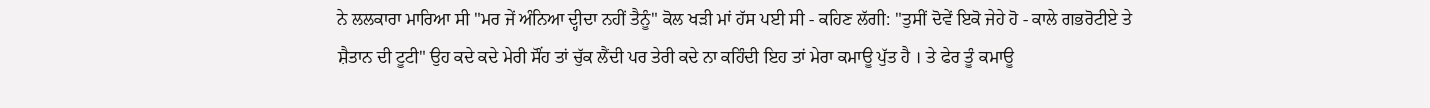ਨੇ ਲਲਕਾਰਾ ਮਾਰਿਆ ਸੀ "ਮਰ ਜੇਂ ਅੰਨਿਆ ਦ੍ਹੀਦਾ ਨਹੀਂ ਤੈਨੂੰ" ਕੋਲ ਖੜੀ ਮਾਂ ਹੱਸ ਪਈ ਸੀ - ਕਹਿਣ ਲੱਗੀ: "ਤੁਸੀਂ ਦੋਵੇਂ ਇਕੋ ਜੇਹੇ ਹੋ - ਕਾਲੇ ਗਭਰੋਟੀਏ ਤੇ ਸ਼ੈਤਾਨ ਦੀ ਟੂਟੀ" ਉਹ ਕਦੇ ਕਦੇ ਮੇਰੀ ਸੌਂਹ ਤਾਂ ਚੁੱਕ ਲੈਂਦੀ ਪਰ ਤੇਰੀ ਕਦੇ ਨਾ ਕਹਿੰਦੀ ਇਹ ਤਾਂ ਮੇਰਾ ਕਮਾਊ ਪੁੱਤ ਹੈ । ਤੇ ਫੇਰ ਤੂੰ ਕਮਾਊ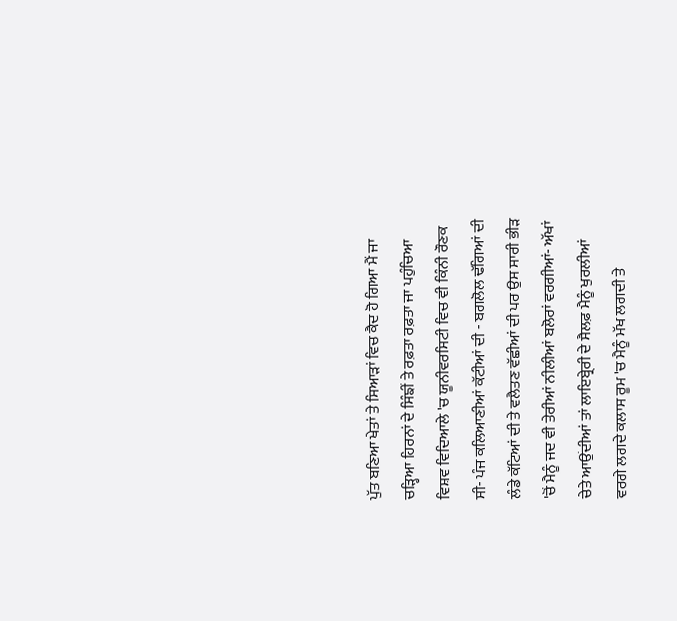ਪੁੱਤ ਬਣਿਆ ਖੇਤਾਂ ਤੇ ਸਿਆੜਾਂ ਵਿਚ ਕੈਦ ਹੋ ਗਿਆ ਮੈਂ ਜਾ ਚੜ੍ਹਿਆ ਹਿਰਨਾਂ ਦੇ ਸਿੰਙੀਂ ਤੇ ਰਫ਼ਤਾ ਰਫ਼ਤਾ ਜਾ ਪਹੁੰਚਿਆ ਵਿਸ਼ਵ ਵਿਦਿਆਲੇ 'ਚ ਯੂਨੀਵਰਸਿਟੀ ਵਿਚ ਵੀ ਕਿੰਨੀ ਰੌਣਕ ਸੀ- ਪੰਜ ਕਲਿਆਣੀਆਂ ਕੱਟੀਆਂ ਦੀ - ਬਗਲੋਲ ਢੱਗਿਆਂ ਦੀ ਲੰਡੇ ਕੱਟਿਆਂ ਦੀ ਤੇ ਵਲੈਤਣ ਵੱਛੀਆਂ ਦੀ ਪਰ ਉਸ ਸਾਰੀ ਭੀੜ 'ਚੋਂ ਮੈਨੂੰ ਜਦ ਵੀ ਤੇਰੀਆਂ ਨੀਲੀਆਂ ਬਲੋਰਾਂ ਵਰਗੀਆਂ- ਅੱਖਾਂ ਚੇਤੇ ਆਉਂਦੀਆਂ ਤਾਂ ਲਾਇਬ੍ਰੇਰੀ ਦੇ ਸੈਲਫ਼ ਮੈਨੂੰ ਖੁਰਲੀਆਂ ਵਰਗੇ ਲਗਦੇ ਕਲਾਸ ਰੂਮ 'ਚ ਮੈਨੂੰ ਮੱਖ ਲਗਦੀ ਤੇ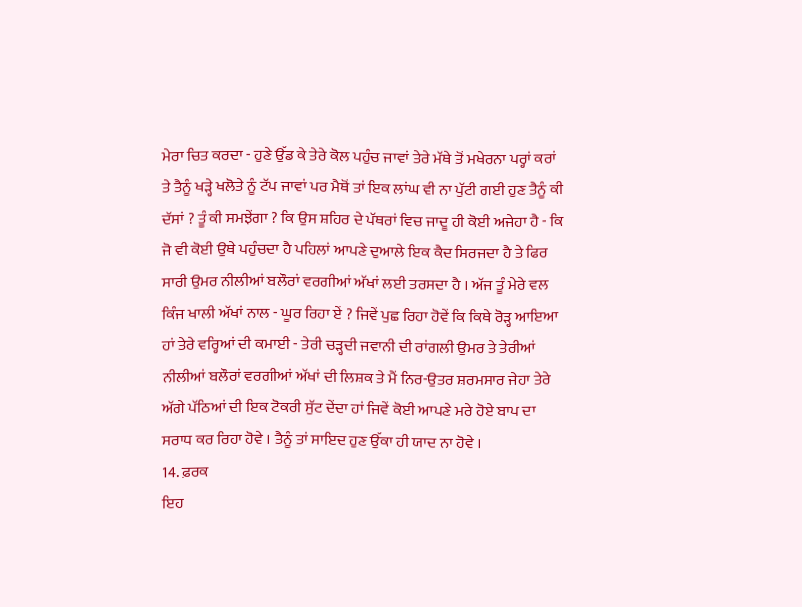ਮੇਰਾ ਚਿਤ ਕਰਦਾ - ਹੁਣੇ ਉੱਡ ਕੇ ਤੇਰੇ ਕੋਲ ਪਹੁੰਚ ਜਾਵਾਂ ਤੇਰੇ ਮੱਥੇ ਤੋਂ ਮਖੇਰਨਾ ਪਰ੍ਹਾਂ ਕਰਾਂ ਤੇ ਤੈਨੂੰ ਖੜ੍ਹੇ ਖਲੋਤੇ ਨੂੰ ਟੱਪ ਜਾਵਾਂ ਪਰ ਮੈਥੋਂ ਤਾਂ ਇਕ ਲਾਂਘ ਵੀ ਨਾ ਪੁੱਟੀ ਗਈ ਹੁਣ ਤੈਨੂੰ ਕੀ ਦੱਸਾਂ ? ਤੂੰ ਕੀ ਸਮਝੇਂਗਾ ? ਕਿ ਉਸ ਸ਼ਹਿਰ ਦੇ ਪੱਥਰਾਂ ਵਿਚ ਜਾਦੂ ਹੀ ਕੋਈ ਅਜੇਹਾ ਹੈ - ਕਿ ਜੋ ਵੀ ਕੋਈ ਉਥੇ ਪਹੁੰਚਦਾ ਹੈ ਪਹਿਲਾਂ ਆਪਣੇ ਦੁਆਲੇ ਇਕ ਕੈਦ ਸਿਰਜਦਾ ਹੈ ਤੇ ਫਿਰ ਸਾਰੀ ਉਮਰ ਨੀਲੀਆਂ ਬਲੌਰਾਂ ਵਰਗੀਆਂ ਅੱਖਾਂ ਲਈ ਤਰਸਦਾ ਹੈ । ਅੱਜ ਤੂੰ ਮੇਰੇ ਵਲ ਕਿੰਜ ਖਾਲੀ ਅੱਖਾਂ ਨਾਲ - ਘੂਰ ਰਿਹਾ ਏਂ ? ਜਿਵੇਂ ਪੁਛ ਰਿਹਾ ਹੋਵੇਂ ਕਿ ਕਿਥੇ ਰੋੜ੍ਹ ਆਇਆ ਹਾਂ ਤੇਰੇ ਵਰ੍ਹਿਆਂ ਦੀ ਕਮਾਈ - ਤੇਰੀ ਚੜ੍ਹਦੀ ਜਵਾਨੀ ਦੀ ਰਾਂਗਲੀ ਉਮਰ ਤੇ ਤੇਰੀਆਂ ਨੀਲੀਆਂ ਬਲੌਰਾਂ ਵਰਗੀਆਂ ਅੱਖਾਂ ਦੀ ਲਿਸ਼ਕ ਤੇ ਮੈਂ ਨਿਰ-ਉਤਰ ਸ਼ਰਮਸਾਰ ਜੇਹਾ ਤੇਰੇ ਅੱਗੇ ਪੱਠਿਆਂ ਦੀ ਇਕ ਟੋਕਰੀ ਸੁੱਟ ਦੇਂਦਾ ਹਾਂ ਜਿਵੇਂ ਕੋਈ ਆਪਣੇ ਮਰੇ ਹੋਏ ਬਾਪ ਦਾ ਸਰਾਧ ਕਰ ਰਿਹਾ ਹੋਵੇ । ਤੈਨੂੰ ਤਾਂ ਸਾਇਦ ਹੁਣ ਉੱਕਾ ਹੀ ਯਾਦ ਨਾ ਹੋਵੇ ।
14. ਫ਼ਰਕ
ਇਹ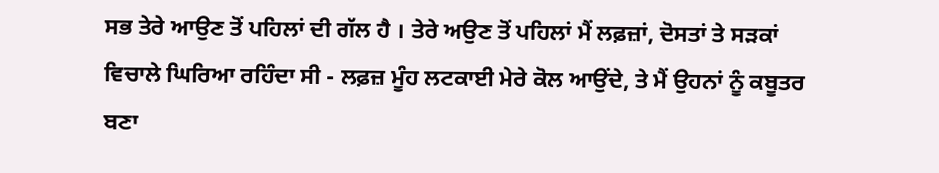ਸਭ ਤੇਰੇ ਆਉਣ ਤੋਂ ਪਹਿਲਾਂ ਦੀ ਗੱਲ ਹੈ । ਤੇਰੇ ਅਉਣ ਤੋਂ ਪਹਿਲਾਂ ਮੈਂ ਲਫ਼ਜ਼ਾਂ, ਦੋਸਤਾਂ ਤੇ ਸੜਕਾਂ ਵਿਚਾਲੇ ਘਿਰਿਆ ਰਹਿੰਦਾ ਸੀ - ਲਫ਼ਜ਼ ਮੂੰਹ ਲਟਕਾਈ ਮੇਰੇ ਕੋਲ ਆਉਂਦੇ, ਤੇ ਮੈਂ ਉਹਨਾਂ ਨੂੰ ਕਬੂਤਰ ਬਣਾ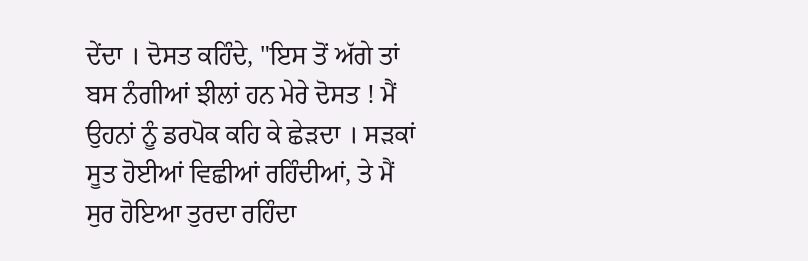ਦੇਂਦਾ । ਦੋਸਤ ਕਹਿੰਦੇ, "ਇਸ ਤੋਂ ਅੱਗੇ ਤਾਂ ਬਸ ਨੰਗੀਆਂ ਝੀਲਾਂ ਹਨ ਮੇਰੇ ਦੋਸਤ ! ਮੈਂ ਉਹਨਾਂ ਨੂੰ ਡਰਪੋਕ ਕਹਿ ਕੇ ਛੇੜਦਾ । ਸੜਕਾਂ ਸੂਤ ਹੋਈਆਂ ਵਿਛੀਆਂ ਰਹਿੰਦੀਆਂ, ਤੇ ਮੈਂ ਸੁਰ ਹੋਇਆ ਤੁਰਦਾ ਰਹਿੰਦਾ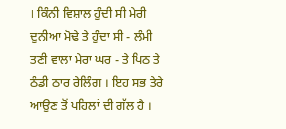। ਕਿੰਨੀ ਵਿਸ਼ਾਲ ਹੁੰਦੀ ਸੀ ਮੇਰੀ ਦੁਨੀਆ ਮੋਢੇ ਤੇ ਹੁੰਦਾ ਸੀ - ਲੰਮੀ ਤਣੀ ਵਾਲਾ ਮੇਰਾ ਘਰ - ਤੇ ਪਿਠ ਤੇ ਠੰਡੀ ਠਾਰ ਰੇਲਿੰਗ । ਇਹ ਸਭ ਤੇਰੇ ਆਉਣ ਤੋਂ ਪਹਿਲਾਂ ਦੀ ਗੱਲ ਹੈ ।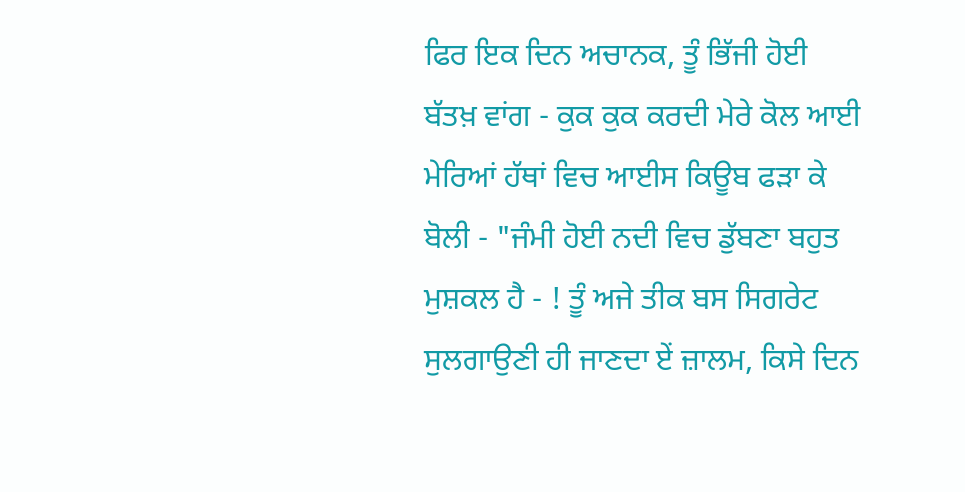ਫਿਰ ਇਕ ਦਿਨ ਅਚਾਨਕ, ਤੂੰ ਭਿੱਜੀ ਹੋਈ ਬੱਤਖ਼ ਵਾਂਗ - ਕੁਕ ਕੁਕ ਕਰਦੀ ਮੇਰੇ ਕੋਲ ਆਈ ਮੇਰਿਆਂ ਹੱਥਾਂ ਵਿਚ ਆਈਸ ਕਿਊਬ ਫੜਾ ਕੇ ਬੋਲੀ - "ਜੰਮੀ ਹੋਈ ਨਦੀ ਵਿਚ ਡੁੱਬਣਾ ਬਹੁਤ ਮੁਸ਼ਕਲ ਹੈ - ! ਤੂੰ ਅਜੇ ਤੀਕ ਬਸ ਸਿਗਰੇਟ ਸੁਲਗਾਉਣੀ ਹੀ ਜਾਣਦਾ ਏਂ ਜ਼ਾਲਮ, ਕਿਸੇ ਦਿਨ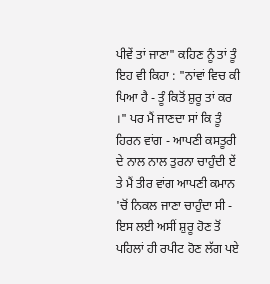ਪੀਵੇਂ ਤਾਂ ਜਾਣਾ" ਕਹਿਣ ਨੂੰ ਤਾਂ ਤੂੰ ਇਹ ਵੀ ਕਿਹਾ : "ਨਾਂਵਾਂ ਵਿਚ ਕੀ ਪਿਆ ਹੈ - ਤੂੰ ਕਿਤੋਂ ਸ਼ੁਰੂ ਤਾਂ ਕਰ ।" ਪਰ ਮੈਂ ਜਾਣਦਾ ਸਾਂ ਕਿ ਤੂੰ ਹਿਰਨ ਵਾਂਗ - ਆਪਣੀ ਕਸਤੂਰੀ ਦੇ ਨਾਲ ਨਾਲ ਤੁਰਨਾ ਚਾਹੁੰਦੀ ਏਂ ਤੇ ਮੈਂ ਤੀਰ ਵਾਂਗ ਆਪਣੀ ਕਮਾਨ 'ਚੋਂ ਨਿਕਲ ਜਾਣਾ ਚਾਹੁੰਦਾ ਸੀ - ਇਸ ਲਈ ਅਸੀਂ ਸ਼ੁਰੂ ਹੋਣ ਤੋਂ ਪਹਿਲਾਂ ਹੀ ਰਪੀਟ ਹੋਣ ਲੱਗ ਪਏ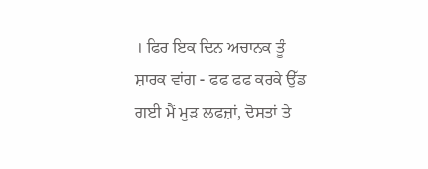। ਫਿਰ ਇਕ ਦਿਨ ਅਚਾਨਕ ਤੂੰ ਸ਼ਾਰਕ ਵਾਂਗ - ਫਫ ਫਫ ਕਰਕੇ ਉੱਡ ਗਈ ਮੈਂ ਮੁੜ ਲਫਜ਼ਾਂ, ਦੋਸਤਾਂ ਤੇ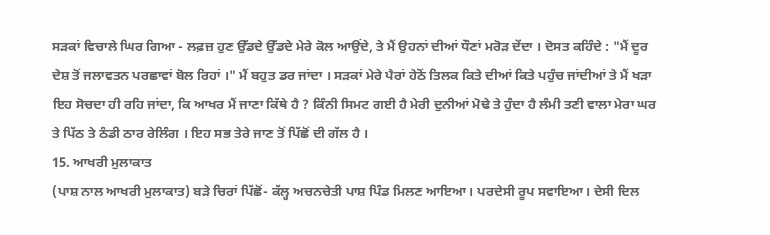ਸੜਕਾਂ ਵਿਚਾਲੇ ਘਿਰ ਗਿਆ - ਲਫ਼ਜ਼ ਹੁਣ ਉੱਡਦੇ ਉੱਡਦੇ ਮੇਰੇ ਕੋਲ ਆਉਂਦੇ, ਤੇ ਮੈਂ ਉਹਨਾਂ ਦੀਆਂ ਧੌਣਾਂ ਮਰੋੜ ਦੇਂਦਾ । ਦੋਸਤ ਕਹਿੰਦੇ : "ਮੈਂ ਦੂਰ ਦੇਸ਼ ਤੋਂ ਜਲਾਵਤਨ ਪਰਛਾਵਾਂ ਬੋਲ ਰਿਹਾਂ ।" ਮੈਂ ਬਹੁਤ ਡਰ ਜਾਂਦਾ । ਸੜਕਾਂ ਮੇਰੇ ਪੈਰਾਂ ਹੇਠੋਂ ਤਿਲਕ ਕਿਤੇ ਦੀਆਂ ਕਿਤੇ ਪਹੁੰਚ ਜਾਂਦੀਆਂ ਤੇ ਮੈਂ ਖੜਾ ਇਹ ਸੋਚਦਾ ਹੀ ਰਹਿ ਜਾਂਦਾ, ਕਿ ਆਖਰ ਮੈਂ ਜਾਣਾ ਕਿੱਥੇ ਹੈ ? ਕਿੰਨੀ ਸਿਮਟ ਗਈ ਹੈ ਮੇਰੀ ਦੁਨੀਆਂ ਮੋਢੇ ਤੇ ਹੁੰਦਾ ਹੈ ਲੰਮੀ ਤਣੀ ਵਾਲਾ ਮੇਰਾ ਘਰ ਤੇ ਪਿੱਠ ਤੇ ਠੰਡੀ ਠਾਰ ਰੇਲਿੰਗ । ਇਹ ਸਭ ਤੇਰੇ ਜਾਣ ਤੋਂ ਪਿੱਛੋਂ ਦੀ ਗੱਲ ਹੈ ।
15. ਆਖਰੀ ਮੁਲਾਕਾਤ
(ਪਾਸ਼ ਨਾਲ ਆਖਰੀ ਮੁਲਾਕਾਤ) ਬੜੇ ਚਿਰਾਂ ਪਿੱਛੋਂ- ਕੱਲ੍ਹ ਅਚਨਚੇਤੀ ਪਾਸ਼ ਪਿੰਡ ਮਿਲਣ ਆਇਆ। ਪਰਦੇਸੀ ਰੂਪ ਸਵਾਇਆ। ਦੇਸੀ ਦਿਲ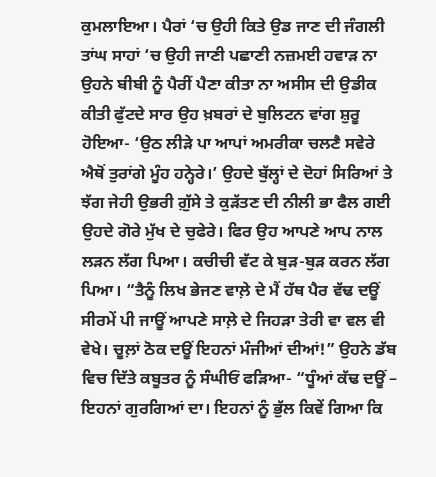ਕੁਮਲਾਇਆ। ਪੈਰਾਂ ‘ਚ ਉਹੀ ਕਿਤੇ ਉਡ ਜਾਣ ਦੀ ਜੰਗਲੀ ਤਾਂਘ ਸਾਹਾਂ ‘ਚ ਉਹੀ ਜਾਣੀ ਪਛਾਣੀ ਨਜ਼ਮਈ ਹਵਾੜ ਨਾ ਉਹਨੇ ਬੀਬੀ ਨੂੰ ਪੈਰੀਂ ਪੈਣਾ ਕੀਤਾ ਨਾ ਅਸੀਸ ਦੀ ਉਡੀਕ ਕੀਤੀ ਫੁੱਟਦੇ ਸਾਰ ਉਹ ਖ਼ਬਰਾਂ ਦੇ ਬੁਲਿਟਨ ਵਾਂਗ ਸ਼ੁਰੂ ਹੋਇਆ- ‘ਉਠ ਲੀੜੇ ਪਾ ਆਪਾਂ ਅਮਰੀਕਾ ਚਲਣੈ ਸਵੇਰੇ ਐਥੋਂ ਤੁਰਾਂਗੇ ਮੂੰਹ ਹਨ੍ਹੇਰੇ।’ ਉਹਦੇ ਬੁੱਲ੍ਹਾਂ ਦੇ ਦੋਹਾਂ ਸਿਰਿਆਂ ਤੇ ਝੱਗ ਜੇਹੀ ਉਭਰੀ ਗ਼ੁੱਸੇ ਤੇ ਕੁੜੱਤਣ ਦੀ ਨੀਲੀ ਭਾ ਫੈਲ ਗਈ ਉਹਦੇ ਗੋਰੇ ਮੁੱਖ ਦੇ ਚੁਫੇਰੇ। ਫਿਰ ਉਹ ਆਪਣੇ ਆਪ ਨਾਲ ਲੜਨ ਲੱਗ ਪਿਆ। ਕਚੀਚੀ ਵੱਟ ਕੇ ਬੁੜ-ਬੁੜ ਕਰਨ ਲੱਗ ਪਿਆ। “ਤੈਨੂੰ ਲਿਖ ਭੇਜਣ ਵਾਲ਼ੇ ਦੇ ਮੈਂ ਹੱਥ ਪੈਰ ਵੱਢ ਦਊਂ ਸੀਰਮੇਂ ਪੀ ਜਾਊਂ ਆਪਣੇ ਸਾਲ਼ੇ ਦੇ ਜਿਹੜਾ ਤੇਰੀ ਵਾ ਵਲ ਵੀ ਵੇਖੇ। ਚੂਲ਼ਾਂ ਠੋਕ ਦਊਂ ਇਹਨਾਂ ਮੰਜੀਆਂ ਦੀਆਂ!” ਉਹਨੇ ਡੱਬ ਵਿਚ ਦਿੱਤੇ ਕਬੂਤਰ ਨੂੰ ਸੰਘੀਓਂ ਫੜਿਆ- “ਧੂੰਆਂ ਕੱਢ ਦਊਂ – ਇਹਨਾਂ ਗੁਰਗਿਆਂ ਦਾ। ਇਹਨਾਂ ਨੂੰ ਭੁੱਲ ਕਿਵੇਂ ਗਿਆ ਕਿ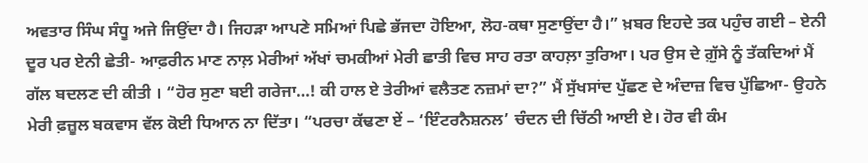ਅਵਤਾਰ ਸਿੰਘ ਸੰਧੂ ਅਜੇ ਜਿਉਂਦਾ ਹੈ। ਜਿਹੜਾ ਆਪਣੇ ਸਮਿਆਂ ਪਿਛੇ ਭੱਜਦਾ ਹੋਇਆ, ਲੋਹ-ਕਥਾ ਸੁਣਾਉਂਦਾ ਹੈ।” ਖ਼ਬਰ ਇਹਦੇ ਤਕ ਪਹੁੰਚ ਗਈ – ਏਨੀ ਦੂਰ ਪਰ ਏਨੀ ਛੇਤੀ- ਆਫ਼ਰੀਨ ਮਾਣ ਨਾਲ਼ ਮੇਰੀਆਂ ਅੱਖਾਂ ਚਮਕੀਆਂ ਮੇਰੀ ਛਾਤੀ ਵਿਚ ਸਾਹ ਰਤਾ ਕਾਹਲ਼ਾ ਤੁਰਿਆ। ਪਰ ਉਸ ਦੇ ਗ਼ੁੱਸੇ ਨੂੰ ਤੱਕਦਿਆਂ ਮੈਂ ਗੱਲ ਬਦਲਣ ਦੀ ਕੀਤੀ । “ਹੋਰ ਸੁਣਾ ਬਈ ਗਰੇਜਾ…! ਕੀ ਹਾਲ ਏ ਤੇਰੀਆਂ ਵਲੈਤਣ ਨਜ਼ਮਾਂ ਦਾ?” ਮੈਂ ਸੁੱਖਸਾਂਦ ਪੁੱਛਣ ਦੇ ਅੰਦਾਜ਼ ਵਿਚ ਪੁੱਛਿਆ- ਉਹਨੇ ਮੇਰੀ ਫ਼ਜ਼ੂਲ ਬਕਵਾਸ ਵੱਲ ਕੋਈ ਧਿਆਨ ਨਾ ਦਿੱਤਾ। “ਪਰਚਾ ਕੱਢਣਾ ਏਂ – ‘ਇੰਟਰਨੈਸ਼ਨਲ’ ਚੰਦਨ ਦੀ ਚਿੱਠੀ ਆਈ ਏ। ਹੋਰ ਵੀ ਕੰਮ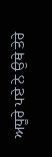ਅਧੂਰੇ ਪਏ ਨੇ ਉਥੇ ਤੇਰੇ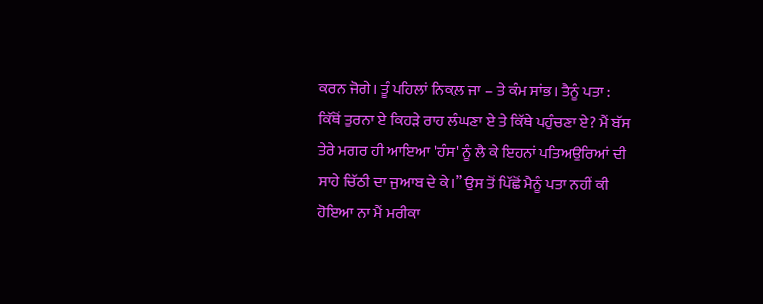ਕਰਨ ਜੋਗੇ। ਤੂੰ ਪਹਿਲਾਂ ਨਿਕਲ਼ ਜਾ – ਤੇ ਕੰਮ ਸਾਂਭ। ਤੈਨੂੰ ਪਤਾ : ਕਿੱਥੋਂ ਤੁਰਨਾ ਏ ਕਿਹੜੇ ਰਾਹ ਲੰਘਣਾ ਏ ਤੇ ਕਿੱਥੇ ਪਹੁੰਚਣਾ ਏ? ਮੈਂ ਬੱਸ ਤੇਰੇ ਮਗਰ ਹੀ ਆਇਆ 'ਹੰਸ' ਨੂੰ ਲੈ ਕੇ ਇਹਨਾਂ ਪਤਿਅਉਰਿਆਂ ਦੀ ਸਾਹੇ ਚਿੱਠੀ ਦਾ ਜੁਆਬ ਦੇ ਕੇ।” ਉਸ ਤੋਂ ਪਿੱਛੋਂ ਮੈਨੂੰ ਪਤਾ ਨਹੀਂ ਕੀ ਹੋਇਆ ਨਾ ਮੈਂ ਮਰੀਕਾ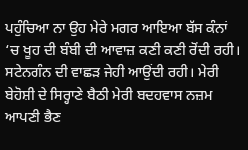ਪਹੁੰਚਿਆ ਨਾ ਉਹ ਮੇਰੇ ਮਗਰ ਆਇਆ ਬੱਸ ਕੰਨਾਂ ‘ਚ ਖੂਹ ਦੀ ਬੰਬੀ ਦੀ ਆਵਾਜ਼ ਕਣੀ ਕਣੀ ਰੋਂਦੀ ਰਹੀ। ਸਟੇਨਗੰਨ ਦੀ ਵਾਛੜ ਜੇਹੀ ਆਉਂਦੀ ਰਹੀ। ਮੇਰੀ ਬੇਹੋਸ਼ੀ ਦੇ ਸਿਰ੍ਹਾਣੇ ਬੈਠੀ ਮੇਰੀ ਬਦਹਵਾਸ ਨਜ਼ਮ ਆਪਣੀ ਭੈਣ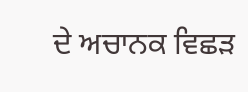ਦੇ ਅਚਾਨਕ ਵਿਛੜ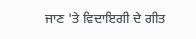ਜਾਣ 'ਤੇ ਵਿਦਾਇਗੀ ਦੇ ਗੀਤ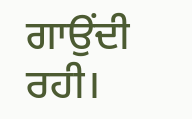ਗਾਉਂਦੀ ਰਹੀ।